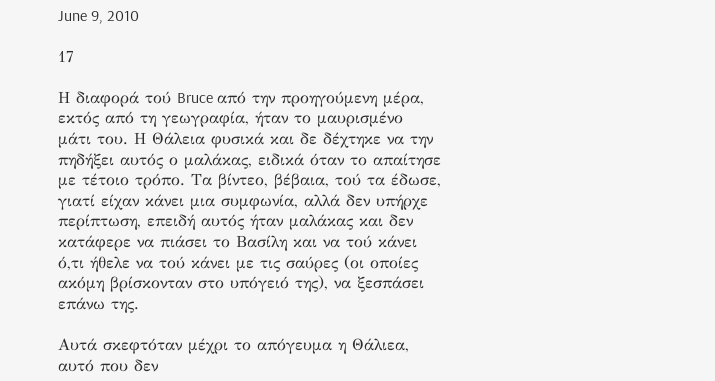June 9, 2010

17

Η διαφορά τού Bruce από την προηγούμενη μέρα, εκτός από τη γεωγραφία, ήταν το μαυρισμένο μάτι του. Η Θάλεια φυσικά και δε δέχτηκε να την πηδήξει αυτός ο μαλάκας, ειδικά όταν το απαίτησε με τέτοιο τρόπο. Τα βίντεο, βέβαια, τού τα έδωσε, γιατί είχαν κάνει μια συμφωνία, αλλά δεν υπήρχε περίπτωση, επειδή αυτός ήταν μαλάκας και δεν κατάφερε να πιάσει το Βασίλη και να τού κάνει ό,τι ήθελε να τού κάνει με τις σαύρες (οι οποίες ακόμη βρίσκονταν στο υπόγειό της), να ξεσπάσει επάνω της.

Αυτά σκεφτόταν μέχρι το απόγευμα η Θάλιεα, αυτό που δεν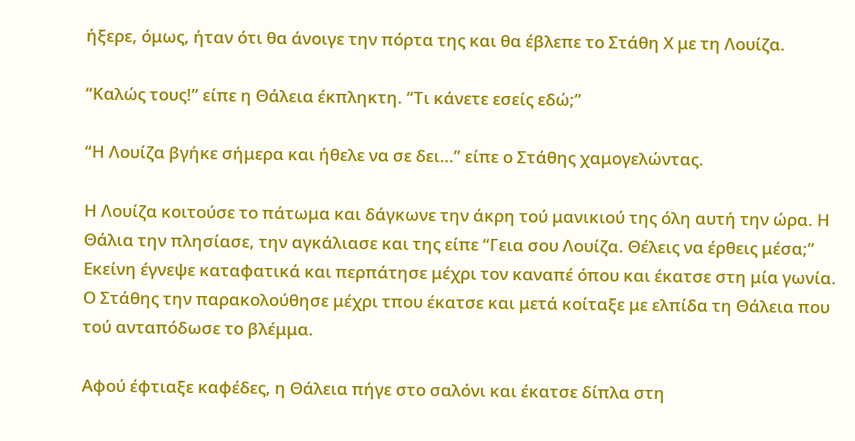ήξερε, όμως, ήταν ότι θα άνοιγε την πόρτα της και θα έβλεπε το Στάθη Χ με τη Λουίζα.

“Καλώς τους!” είπε η Θάλεια έκπληκτη. “Τι κάνετε εσείς εδώ;”

“Η Λουίζα βγήκε σήμερα και ήθελε να σε δει…” είπε ο Στάθης χαμογελώντας.

Η Λουίζα κοιτούσε το πάτωμα και δάγκωνε την άκρη τού μανικιού της όλη αυτή την ώρα. Η Θάλια την πλησίασε, την αγκάλιασε και της είπε “Γεια σου Λουίζα. Θέλεις να έρθεις μέσα;” Εκείνη έγνεψε καταφατικά και περπάτησε μέχρι τον καναπέ όπου και έκατσε στη μία γωνία. Ο Στάθης την παρακολούθησε μέχρι τπου έκατσε και μετά κοίταξε με ελπίδα τη Θάλεια που τού ανταπόδωσε το βλέμμα.

Αφού έφτιαξε καφέδες, η Θάλεια πήγε στο σαλόνι και έκατσε δίπλα στη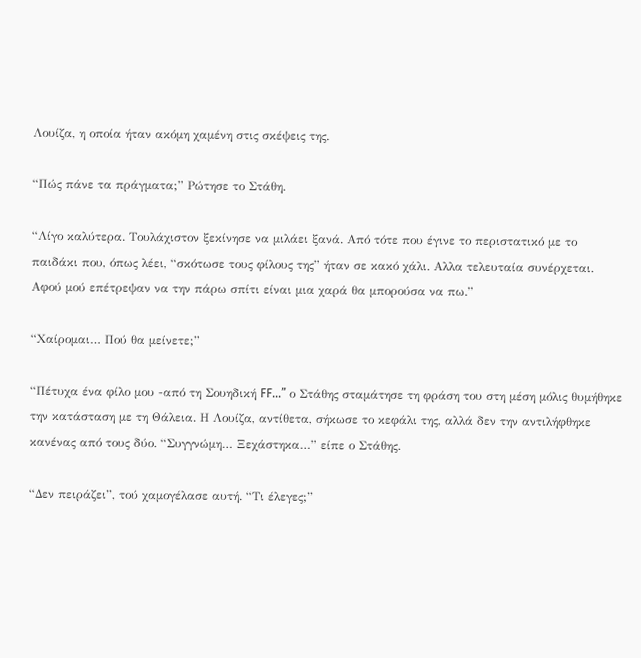Λουίζα, η οποία ήταν ακόμη χαμένη στις σκέψεις της.

“Πώς πάνε τα πράγματα;” Ρώτησε το Στάθη.

“Λίγο καλύτερα. Τουλάχιστον ξεκίνησε να μιλάει ξανά. Από τότε που έγινε το περιστατικό με το παιδάκι που, όπως λέει, “σκότωσε τους φίλους της” ήταν σε κακό χάλι. Αλλα τελευταία συνέρχεται. Αφού μού επέτρεψαν να την πάρω σπίτι είναι μια χαρά θα μπορούσα να πω.”

“Χαίρομαι… Πού θα μείνετε;”

“Πέτυχα ένα φίλο μου -από τη Σουηδική FF…” ο Στάθης σταμάτησε τη φράση του στη μέση μόλις θυμήθηκε την κατάσταση με τη Θάλεια. Η Λουίζα, αντίθετα, σήκωσε το κεφάλι της, αλλά δεν την αντιλήφθηκε κανένας από τους δύο. “Συγγνώμη… Ξεχάστηκα…” είπε ο Στάθης.

“Δεν πειράζει”, τού χαμογέλασε αυτή. “Τι έλεγες;”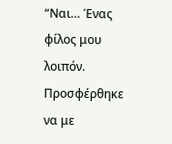“Ναι… Ένας φίλος μου λοιπόν. Προσφέρθηκε να με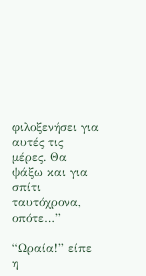φιλοξενήσει για αυτές τις μέρες. Θα ψάξω και για σπίτι ταυτόχρονα, οπότε…”

“Ωραία!” είπε η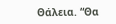Θάλεια. “Θα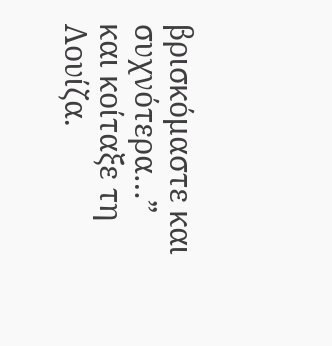βρισκόμαστε και συχνότερα…” και κοίταξε τη Λουίζα.